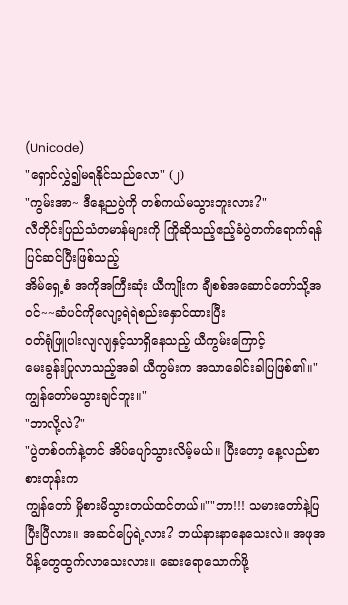(Unicode)
"ရှောင်လွှဲ၍မရနိုင်သည်လော" (၂)
"ကွမ်းအာ~ ဒီနေ့ညပွဲကို တစ်ကယ်မသွားဘူးလား?"
လီတိုင်းပြည်သံတမာန်များကို ကြိုဆိုသည့်ဧည့်ခံပွဲတက်ရောက်ရန် ပြင်ဆင်ပြီးဖြစ်သည့်
အိမ်ရှေ့စံ အကိုအကြီးဆုံး ယီကျိုးက ချီစစ်အဆောင်တော်သို့အဝင်~~ဆံပင်ကိုလျော့ရဲရဲစည်းနှောင်ထားပြီး
ဝတ်ရုံဖြူပါးလျလျနှင့်သာရှိနေသည့် ယီကွမ်းကြောင့်
မေးခွန်းပြုလာသည့်အခါ ယီကွမ်းက အသာခေါင်းခါပြဖြစ်၏။"ကျွန်တော်မသွားချင်ဘူး။"
"ဘာလို့လဲ?"
"ပွဲတစ်ဝက်နဲ့တင် အိပ်ပျော်သွားလိမ့်မယ်။ ပြီးတော့ နေ့လည်စာစားတုန်းက
ကျွန်တော် မှိုစားမိသွားတယ်ထင်တယ်။""ဘာ!!! သမားတော်နဲ့ပြပြီးပြီလား။ အဆင်ပြေရဲ့လား? ဘယ်နားနာနေသေးလဲ။ အဖုအပိန့်တွေထွက်လာသေးလား။ ဆေးရောသောက်ဖို့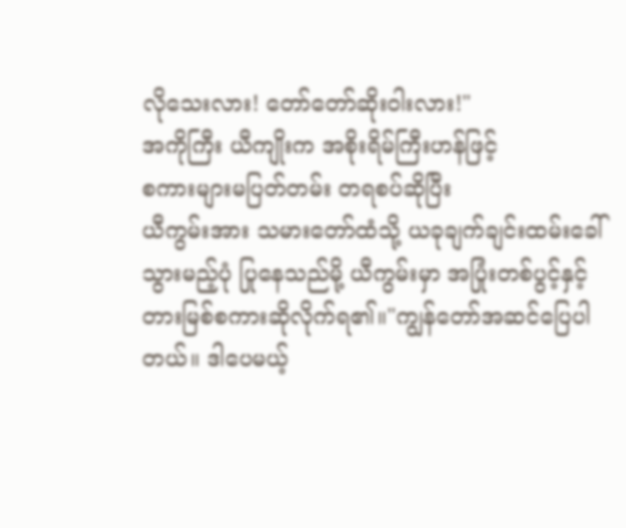လိုသေးလား! တော်တော်ဆိုးဝါးလား!"
အကိုကြီး ယီကျိုးက အစိုးရိမ်ကြီးဟန်ဖြင့်
စကားများမပြတ်တမ်း တရစပ်ဆိုပြီး
ယီကွမ်းအား သမားတော်ထံသို့ ယခုချက်ချင်းထမ်းခေါ်သွားမည့်ပုံ ပြုနေသည်မို့ ယီကွမ်းမှာ အပြုံးတစ်ပွင့်နှင့်
တားမြစ်စကားဆိုလိုက်ရ၏။"ကျွန်တော်အဆင်ပြေပါတယ်။ ဒါပေမယ့်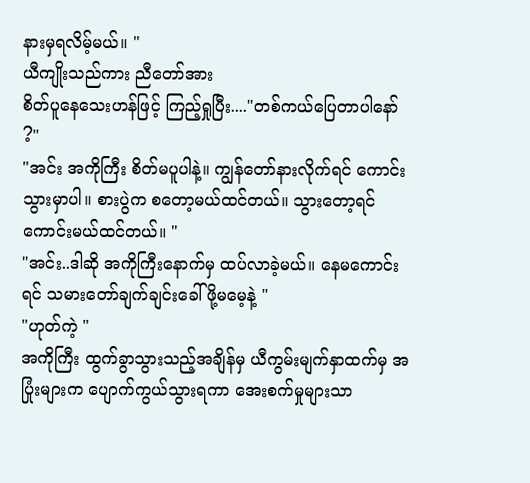နားမှရလိမ့်မယ်။ "
ယီကျိုးသည်ကား ညီတော်အား
စိတ်ပူနေသေးဟန်ဖြင့် ကြည့်ရှုပြီး...."တစ်ကယ်ပြေတာပါနော် ?"
"အင်း အကိုကြီး စိတ်မပူပါနဲ့။ ကျွန်တော်နားလိုက်ရင် ကောင်းသွားမှာပါ။ စားပွဲက စတော့မယ်ထင်တယ်။ သွားတော့ရင်ကောင်းမယ်ထင်တယ်။ "
"အင်း..ဒါဆို အကိုကြီးနောက်မှ ထပ်လာခဲ့မယ်။ နေမကောင်းရင် သမားတော်ချက်ချင်းခေါ်ဖို့မမေ့နဲ့ "
"ဟုတ်ကဲ့ "
အကိုကြီး ထွက်ခွာသွားသည့်အချိန်မှ ယီကွမ်းမျက်နှာထက်မှ အပြုံးများက ပျောက်ကွယ်သွားရကာ အေးစက်မှုများသာ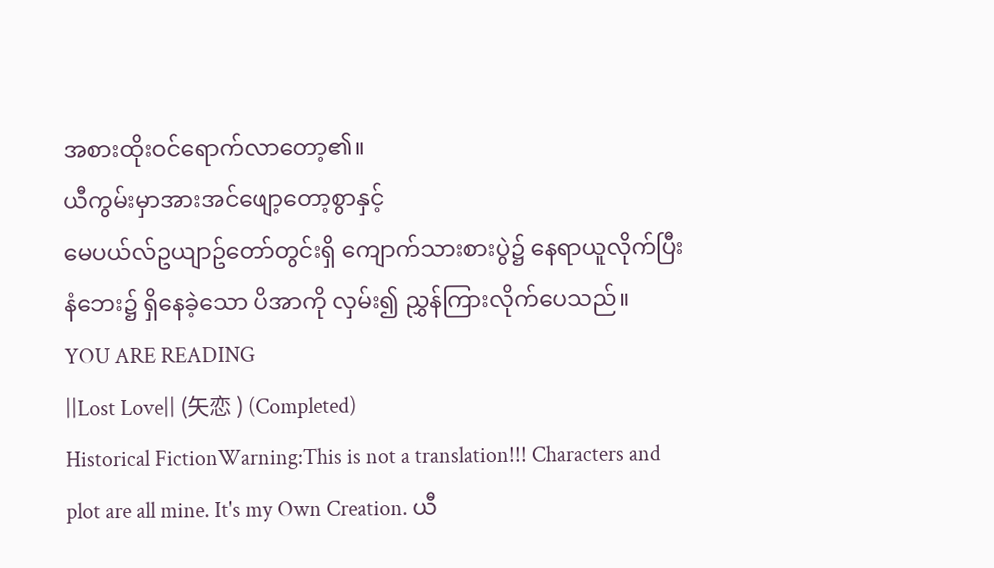အစားထိုးဝင်ရောက်လာတော့၏။
ယီကွမ်းမှာအားအင်ဖျော့တော့စွာနှင့်
မေပယ်လ်ဥယျာဥ်တော်တွင်းရှိ ကျောက်သားစားပွဲ၌ နေရာယူလိုက်ပြီး
နံဘေး၌ ရှိနေခဲ့သော ပိအာကို လှမ်း၍ ညွှန်ကြားလိုက်ပေသည်။
YOU ARE READING
||Lost Love|| (矢恋 ) (Completed)
Historical FictionWarning:This is not a translation!!! Characters and plot are all mine. It's my Own Creation. ယီ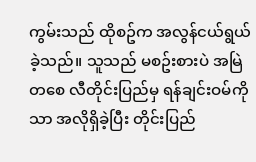ကွမ်းသည် ထိုစဥ်က အလွန်ငယ်ရွယ်ခဲ့သည်။ သူသည် မစဥ်းစားပဲ အမြဲတစေ လီတိုင်းပြည်မှ ရန်ချင်းဝမ်ကိုသာ အလိုရှိခဲ့ပြီး တိုင်းပြည်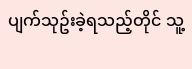ပျက်သုဥ်းခဲ့ရသည့်တိုင် သူ့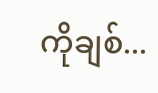ကိုချစ်...